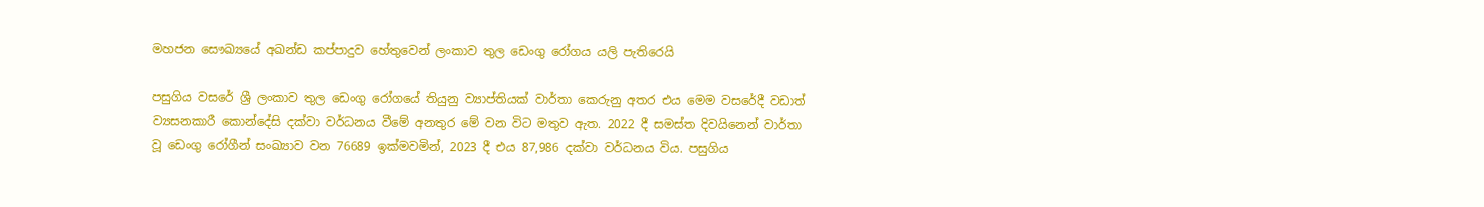මහජන සෞඛ්‍යයේ අඛන්ඩ කප්පාදුව හේතුවෙන් ලංකාව තුල ඩෙංගු රෝගය යලි පැතිරෙයි

පසුගිය වසරේ ශ්‍රී ලංකාව තුල ඩෙංගු රෝගයේ තියුනු ව්‍යාප්තියක් වාර්තා කෙරුනු අතර එය මෙම වසරේදී වඩාත් ව්‍යසනකාරී කොන්දේසි දක්වා වර්ධනය වීමේ අනතුර මේ වන විට මතුව ඇත. 2022 දී සමස්ත දිවයිනෙන් වාර්තා වූ ඩෙංගු රෝගීන් සංඛ්‍යාව වන 76689 ඉක්මවමින්, 2023 දී එය 87,986 දක්වා වර්ධනය විය. පසුගිය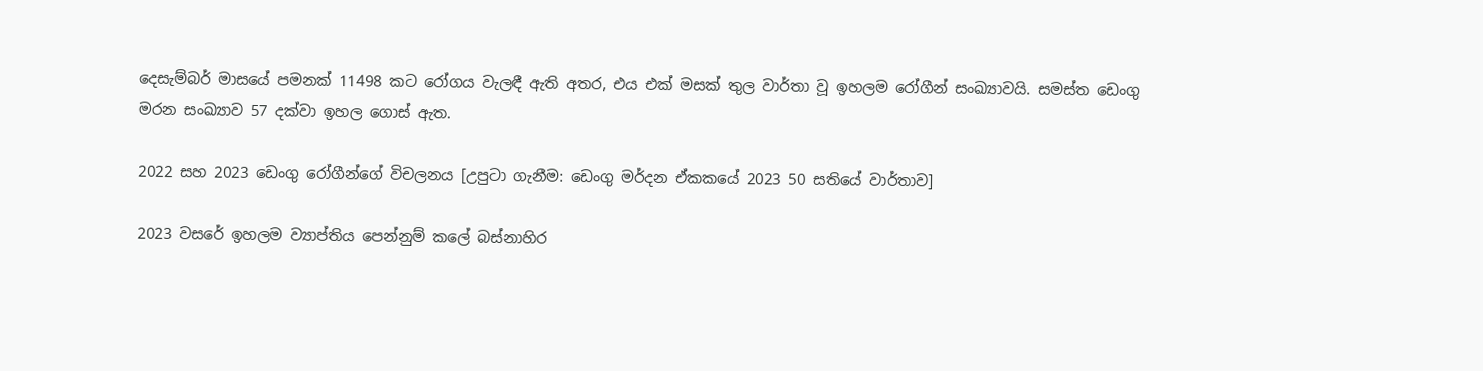දෙසැම්බර් මාසයේ පමනක් 11498 කට රෝගය වැලඳී ඇති අතර, එය එක් මසක් තුල වාර්තා වූ ඉහලම රෝගීන් සංඛ්‍යාවයි. සමස්ත ඩෙංගු මරන සංඛ්‍යාව 57 දක්වා ඉහල ගොස් ඇත.

2022 සහ 2023 ඩෙංගු රෝගීන්ගේ විචලනය [උපුටා ගැනීම: ඩෙංගු මර්දන ඒකකයේ 2023 50 සතියේ වාර්තාව]

2023 වසරේ ඉහලම ව්‍යාප්තිය පෙන්නුම් කලේ බස්නාහිර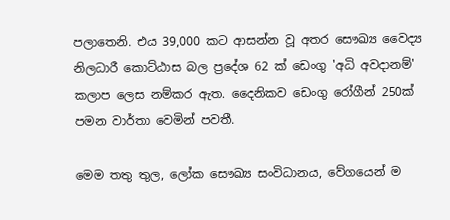පලාතෙනි. එය 39,000 කට ආසන්න වූ අතර සෞඛ්‍ය වෛද්‍ය නිලධාරී කොට්ඨාස බල ප්‍රදේශ 62 ක් ඩෙංගු 'අධි අවදානම්' කලාප ලෙස නම්කර ඇත. දෛනිකව ඩෙංගු රෝගීන් 250ක් පමන වාර්තා වෙමින් පවතී.

මෙම තතු තුල, ලෝක සෞඛ්‍ය සංවිධානය, වේගයෙන් ම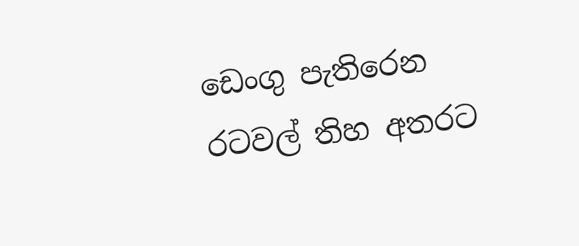ඩෙංගු පැතිරෙන රටවල් තිහ අතරට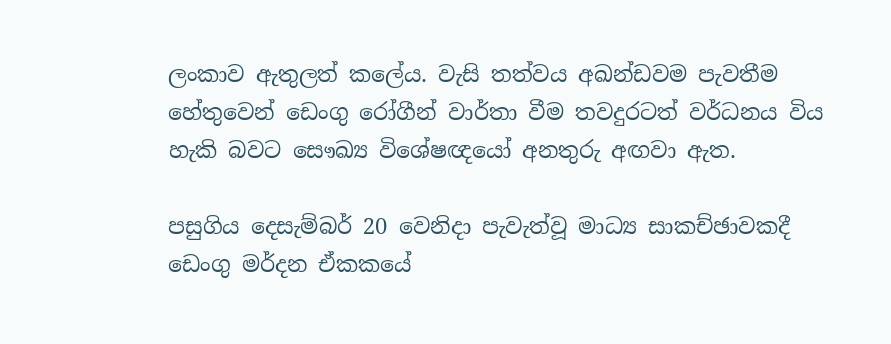ලංකාව ඇතුලත් කලේය. වැසි තත්වය අඛන්ඩවම පැවතීම හේතුවෙන් ඩෙංගු රෝගීන් වාර්තා වීම තවදුරටත් වර්ධනය විය හැකි බවට සෞඛ්‍ය විශේෂඥයෝ අනතුරු අඟවා ඇත.

පසුගිය දෙසැම්බර් 20 වෙනිදා පැවැත්වූ මාධ්‍ය සාකච්ඡාවකදී ඩෙංගු මර්දන ඒකකයේ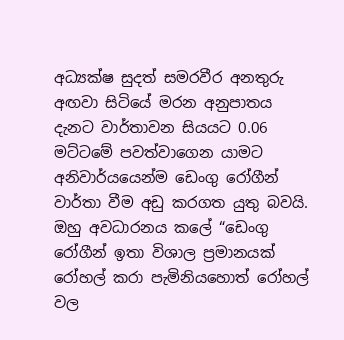අධ්‍යක්ෂ සුදත් සමරවීර අනතුරු අඟවා සිටියේ මරන අනුපාතය දැනට වාර්තාවන සියයට 0.06 මට්ටමේ පවත්වාගෙන යාමට අනිවාර්යයෙන්ම ඩෙංගු රෝගීන් වාර්තා වීම අඩු කරගත යුතු බවයි. ඔහු අවධාරනය කලේ “ඩෙංගු රෝගීන් ඉතා විශාල ප්‍රමානයක් රෝහල් කරා පැමිනියහොත් රෝහල් වල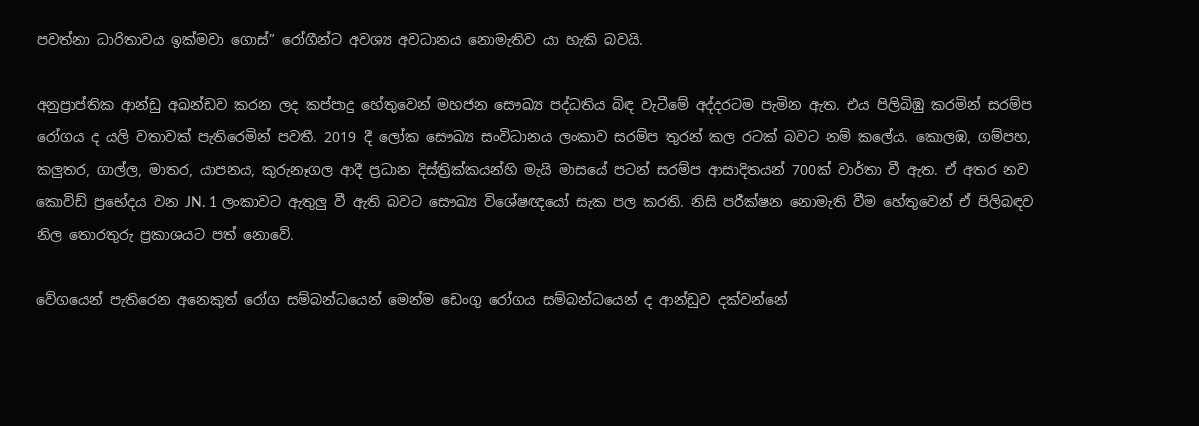පවත්නා ධාරිතාවය ඉක්මවා ගොස්” රෝගීන්ට අවශ්‍ය අවධානය නොමැතිව යා හැකි බවයි.

අනුප්‍රාප්තික ආන්ඩු අඛන්ඩව කරන ලද කප්පාදු හේතුවෙන් මහජන සෞඛ්‍ය පද්ධතිය බිඳ වැටීමේ අද්දරටම පැමින ඇත. එය පිලිබිඹු කරමින් සරම්ප රෝගය ද යලි වතාවක් පැතිරෙමින් පවතී. 2019 දී ලෝක සෞඛ්‍ය සංවිධානය ලංකාව සරම්ප තුරන් කල රටක් බවට නම් කලේය. කොලඹ, ගම්පහ, කලුතර, ගාල්ල, මාතර, යාපනය, කුරුනෑගල ආදී ප්‍රධාන දිස්ත්‍රික්කයන්හි මැයි මාසයේ පටන් සරම්ප ආසාදිතයන් 700ක් වාර්තා වී ඇත. ඒ අතර නව කොවිඩ් ප්‍රභේදය වන JN. 1 ලංකාවට ඇතුලු වී ඇති බවට සෞඛ්‍ය විශේෂඥයෝ සැක පල කරති. නිසි පරීක්ෂන නොමැති වීම හේතුවෙන් ඒ පිලිබඳව නිල තොරතුරු ප්‍රකාශයට පත් නොවේ.

වේගයෙන් පැතිරෙන අනෙකුත් රෝග සම්බන්ධයෙන් මෙන්ම ඩෙංගු රෝගය සම්බන්ධයෙන් ද ආන්ඩුව දක්වන්නේ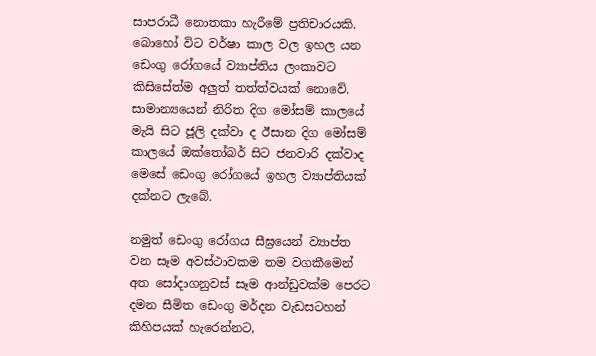සාපරාධී නොතකා හැරීමේ ප්‍රතිචාරයකි. බොහෝ විට වර්ෂා කාල වල ඉහල යන ඩෙංගු රෝගයේ ව්‍යාප්තිය ලංකාවට කිසිසේත්ම අලුත් තත්ත්වයක් නොවේ. සාමාන්‍යයෙන් නිරිත දිග මෝසම් කාලයේ මැයි සිට ජූලි දක්වා ද ඊසාන දිග මෝසම් කාලයේ ඔක්තෝබර් සිට ජනවාරි දක්වාද මෙසේ ඩෙංගු රෝගයේ ඉහල ව්‍යාප්තියක් දක්නට ලැබේ.

නමුත් ඩෙංගු රෝගය සීඝ්‍රයෙන් ව්‍යාප්ත වන සෑම අවස්ථාවකම තම වගකීමෙන් අත සෝදාගනුවස් සෑම ආන්ඩුවක්ම පෙරට දමන සීමිත ඩෙංගු මර්දන වැඩසටහන් කිහිපයක් හැරෙන්නට,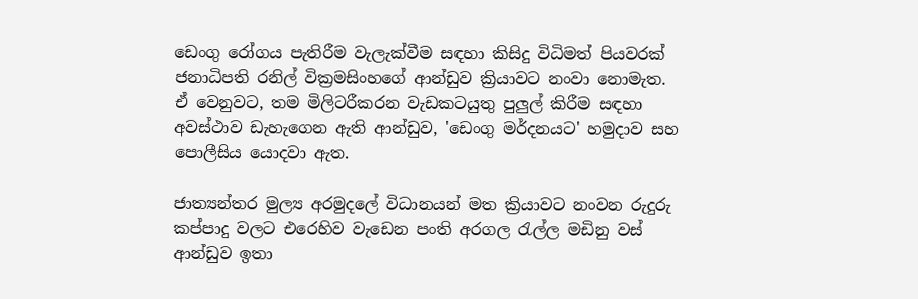ඩෙංගු රෝගය පැතිරීම වැලැක්වීම සඳහා කිසිදු විධිමත් පියවරක් ජනාධිපති රනිල් වික්‍රමසිංහගේ ආන්ඩුව ක්‍රියාවට නංවා නොමැත. ඒ වෙනුවට, තම මිලිටරීකරන වැඩකටයුතු පුලුල් කිරීම සඳහා අවස්ථාව ඩැහැගෙන ඇති ආන්ඩුව, 'ඩෙංගු මර්දනයට' හමුදාව සහ පොලීසිය යොදවා ඇත.

ජාත්‍යන්තර මුල්‍ය අරමුදලේ විධානයන් මත ක්‍රියාවට නංවන රුදුරු කප්පාදු වලට එරෙහිව වැඩෙන පංති අරගල රැල්ල මඩිනු වස් ආන්ඩුව ඉතා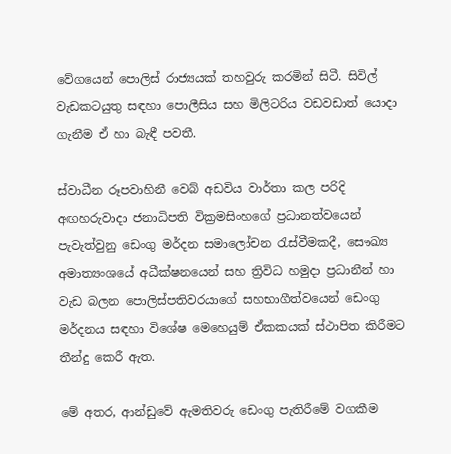වේගයෙන් පොලිස් රාජ්‍යයක් තහවුරු කරමින් සිටී. සිවිල් වැඩකටයුතු සඳහා පොලීසිය සහ මිලිටරිය වඩවඩාත් යොදා ගැනීම ඒ හා බැඳී පවතී.

ස්වාධීන රූපවාහිනී වෙබ් අඩවිය වාර්තා කල පරිදි අඟහරුවාදා ජනාධිපති වික්‍රමසිංහගේ ප්‍රධානත්වයෙන් පැවැත්වුනු ඩෙංගු මර්දන සමාලෝචන රැස්වීමකදී, සෞඛ්‍ය අමාත්‍යංශයේ අධීක්ෂනයෙන් සහ ත්‍රිවිධ හමුදා ප්‍රධානීන් හා වැඩ බලන පොලිස්පතිවරයාගේ සහභාගීත්වයෙන් ඩෙංගු මර්දනය සඳහා විශේෂ මෙහෙයුම් ඒකකයක් ස්ථාපිත කිරීමට තීන්දු කෙරී ඇත.

මේ අතර, ආන්ඩුවේ ඇමතිවරු ඩෙංගු පැතිරීමේ වගකීම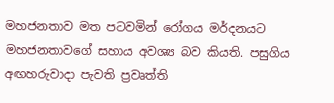මහජනතාව මත පටවමින් රෝගය මර්දනයට මහජනතාවගේ සහාය අවශ්‍ය බව කියති. පසුගිය අඟහරුවාදා පැවති ප්‍රවෘත්ති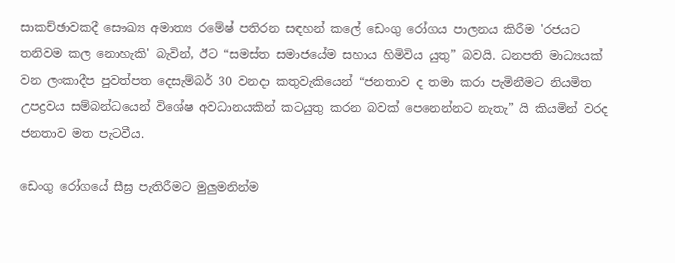සාකච්ඡාවකදී සෞඛ්‍ය අමාත්‍ය රමේෂ් පතිරන සඳහන් කලේ ඩෙංගු රෝගය පාලනය කිරීම 'රජයට තනිවම කල නොහැකි' බැවින්, ඊට “සමස්ත සමාජයේම සහාය හිමිවිය යුතු” බවයි. ධනපති මාධ්‍යයක් වන ලංකාදීප පුවත්පත දෙසැම්බර් 30 වනදා කතුවැකියෙන් “ජනතාව ද තමා කරා පැමිනීමට නියමිත උපද්‍රවය සම්බන්ධයෙන් විශේෂ අවධානයකින් කටයුතු කරන බවක් පෙනෙන්නට නැතැ” යි කියමින් වරද ජනතාව මත පැටවීය.

ඩෙංගු රෝගයේ සීඝ්‍ර පැතිරීමට මුලුමනින්ම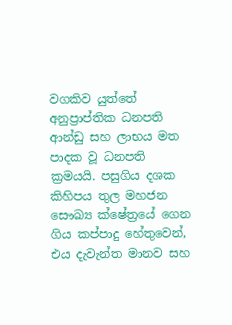වගකිව යුත්තේ අනුප්‍රාප්තික ධනපති ආන්ඩු සහ ලාභය මත පාදක වූ ධනපති ක්‍රමයයි. පසුගිය දශක කිහිපය තුල මහජන සෞඛ්‍ය ක්ෂේත්‍රයේ ගෙන ගිය කප්පාදු හේතුවෙන්, එය දැවැන්ත මානව සහ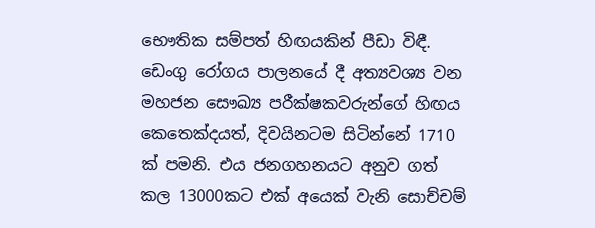භෞතික සම්පත් හිඟයකින් පීඩා විඳී. ඩෙංගු රෝගය පාලනයේ දී අත්‍යවශ්‍ය වන මහජන සෞඛ්‍ය පරීක්ෂකවරුන්ගේ හිඟය කෙතෙක්දයත්, දිවයිනටම සිටින්නේ 1710 ක් පමනි. එය ජනගහනයට අනුව ගත් කල 13000කට එක් අයෙක් වැනි සොච්චම්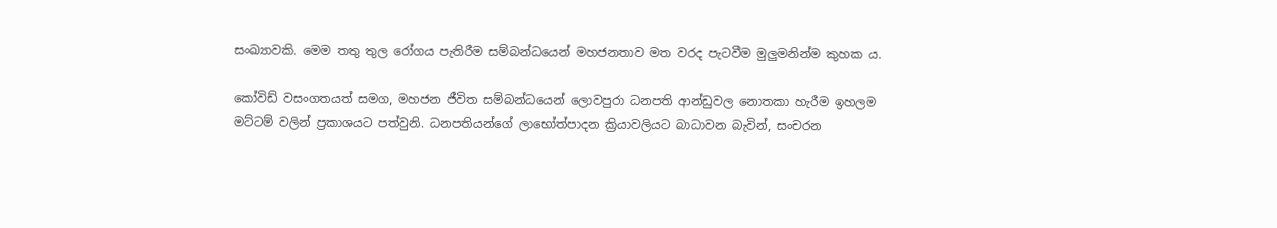සංඛ්‍යාවකි. මෙම තතු තුල රෝගය පැතිරීම සම්බන්ධයෙන් මහජනතාව මත වරද පැටවීම මුලුමනින්ම කුහක ය.

කෝවිඩ් වසංගතයත් සමග, මහජන ජීවිත සම්බන්ධයෙන් ලොවපුරා ධනපති ආන්ඩුවල නොතකා හැරීම ඉහලම මට්ටම් වලින් ප්‍රකාශයට පත්වුනි. ධනපතියන්ගේ ලාභෝත්පාදන ක්‍රියාවලියට බාධාවන බැවින්, සංචරන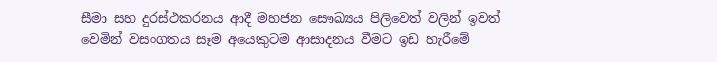සීමා සහ දුරස්ථකරනය ආදී මහජන සෞඛ්‍යය පිලිවෙත් වලින් ඉවත් වෙමින් වසංගතය සෑම අයෙකුටම ආසාදනය වීමට ඉඩ හැරීමේ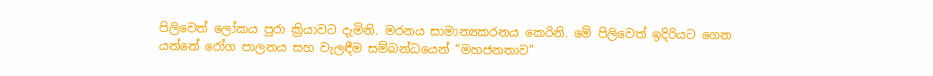පිලිවෙත් ලෝකය පුරා ක්‍රියාවට දැමිනි. මරනය සාමාන්‍යකරනය කෙරිනි. මේ පිලිවෙත් ඉදිරියට ගෙන යන්නේ රෝග පාලනය සහ වැලඳීම සම්බන්ධයෙන් “මහජනතාව”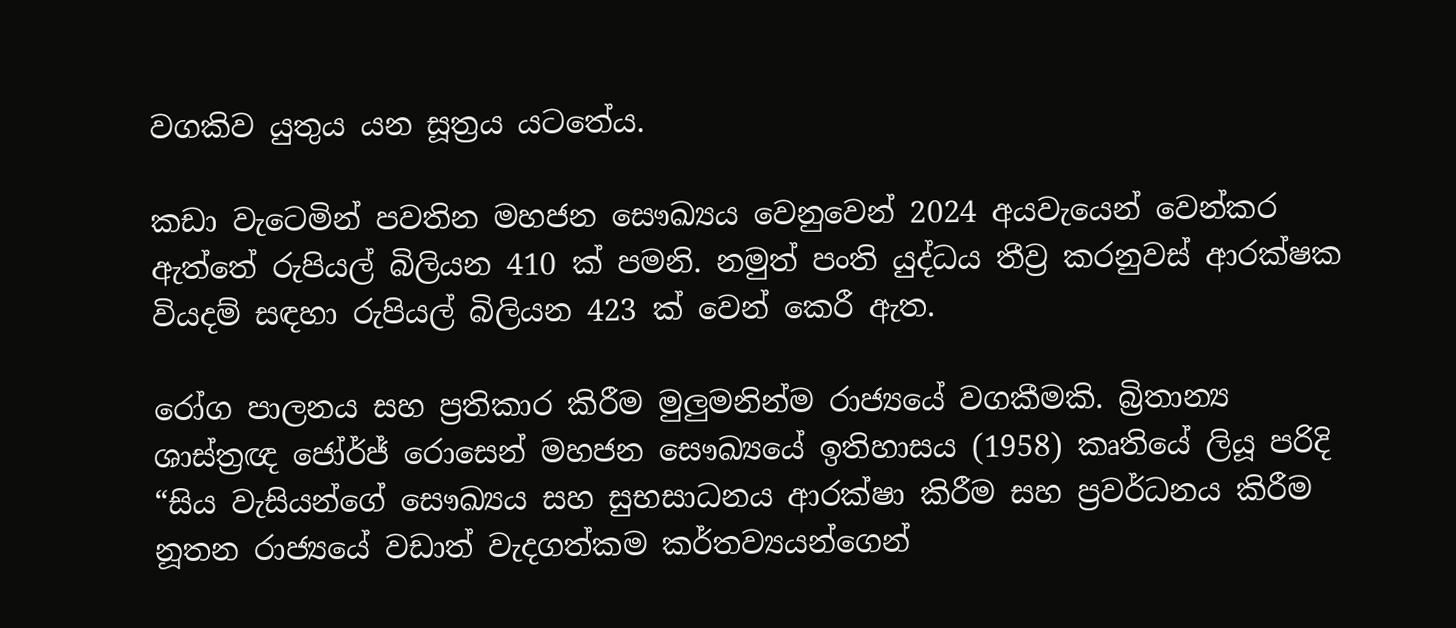වගකිව යුතුය යන සූත්‍රය යටතේය.

කඩා වැටෙමින් පවතින මහජන සෞඛ්‍යය වෙනුවෙන් 2024 අයවැයෙන් වෙන්කර ඇත්තේ රුපියල් බිලියන 410 ක් පමනි. නමුත් පංති යුද්ධය තීව්‍ර කරනුවස් ආරක්ෂක වියදම් සඳහා රුපියල් බිලියන 423 ක් වෙන් කෙරී ඇත.

රෝග පාලනය සහ ප්‍රතිකාර කිරීම මුලුමනින්ම රාජ්‍යයේ වගකීමකි. බ්‍රිතාන්‍ය ශාස්ත්‍රඥ ජෝර්ජ් රොසෙන් මහජන සෞඛ්‍යයේ ඉතිහාසය (1958) කෘතියේ ලියූ පරිදි “සිය වැසියන්ගේ සෞඛ්‍යය සහ සුභසාධනය ආරක්ෂා කිරීම සහ ප්‍රවර්ධනය කිරීම නූතන රාජ්‍යයේ වඩාත් වැදගත්කම කර්තව්‍යයන්ගෙන්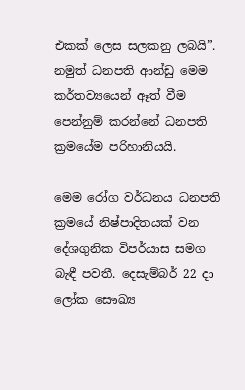එකක් ලෙස සලකනු ලබයි”. නමුත් ධනපති ආන්ඩු මෙම කර්තව්‍යයෙන් ඈත් වීම පෙන්නුම් කරන්නේ ධනපති ක්‍රමයේම පරිහානියයි.

මෙම රෝග වර්ධනය ධනපති ක්‍රමයේ නිෂ්පාදිතයක් වන දේශගුනික විපර්යාස සමග බැඳී පවතී. දෙසැම්බර් 22 දා ලෝක සෞඛ්‍ය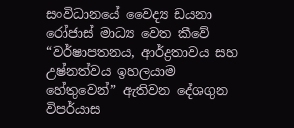සංවිධානයේ වෛද්‍ය ඩයනා රෝජාස් මාධ්‍ය වෙත කීවේ “වර්ෂාපතනය, ආර්ද්‍රතාවය සහ උෂ්නත්වය ඉහලයාම හේතුවෙන්” ඇතිවන දේශගුන විපර්යාස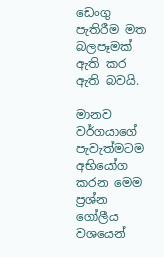ඩෙංගු පැතිරීම මත බලපෑමක් ඇති කර ඇති බවයි.

මානව වර්ගයාගේ පැවැත්මටම අභියෝග කරන මෙම ප්‍රශ්න ගෝලීය වශයෙන්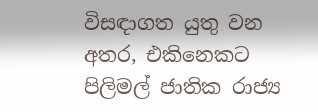විසඳාගත යුතු වන අතර, එකිනෙකට පිලිමල් ජාතික රාජ්‍ය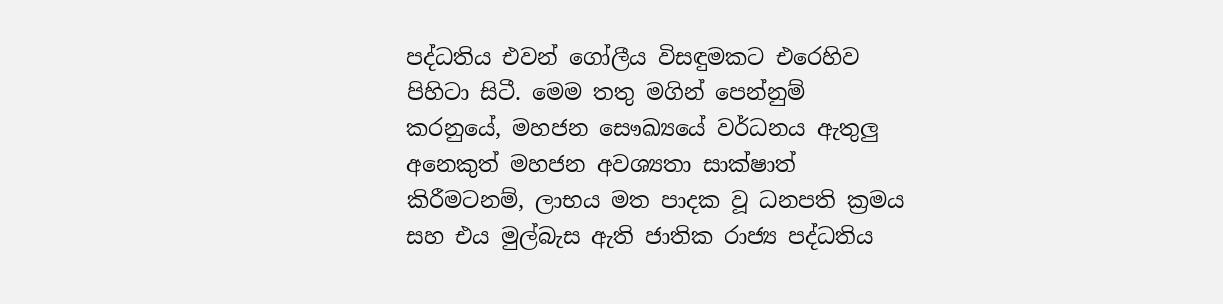පද්ධතිය එවන් ගෝලීය විසඳුමකට එරෙහිව පිහිටා සිටී. මෙම තතු මගින් පෙන්නුම් කරනුයේ, මහජන සෞඛ්‍යයේ වර්ධනය ඇතුලු අනෙකුත් මහජන අවශ්‍යතා සාක්ෂාත් කිරීමටනම්, ලාභය මත පාදක වූ ධනපති ක්‍රමය සහ එය මුල්බැස ඇති ජාතික රාජ්‍ය පද්ධතිය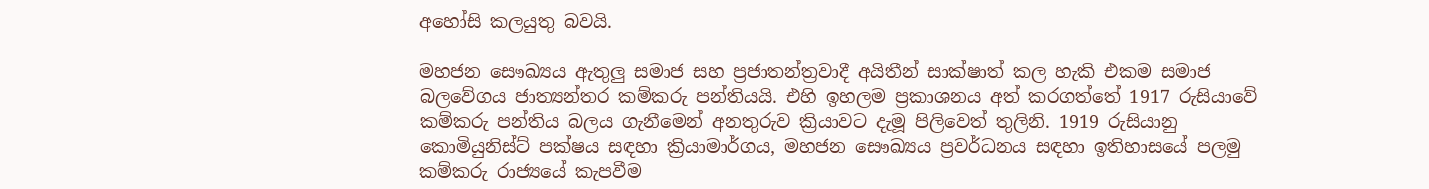අහෝසි කලයුතු බවයි.

මහජන සෞඛ්‍යය ඇතුලු සමාජ සහ ප්‍රජාතන්ත්‍රවාදී අයිතීන් සාක්ෂාත් කල හැකි එකම සමාජ බලවේගය ජාත්‍යන්තර කම්කරු පන්තියයි. එහි ඉහලම ප්‍රකාශනය අත් කරගත්තේ 1917 රුසියාවේ කම්කරු පන්තිය බලය ගැනීමෙන් අනතුරුව ක්‍රියාවට දැමූ පිලිවෙත් තුලිනි. 1919 රුසියානු කොමියුනිස්ට් පක්ෂය සඳහා ක්‍රියාමාර්ගය, මහජන සෞඛ්‍යය ප්‍රවර්ධනය සඳහා ඉතිහාසයේ පලමු කම්කරු රාජ්‍යයේ කැපවීම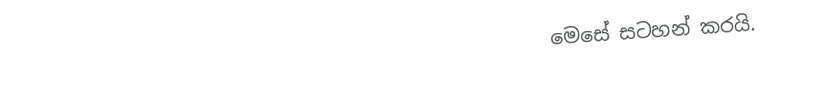මෙසේ සටහන් කරයි.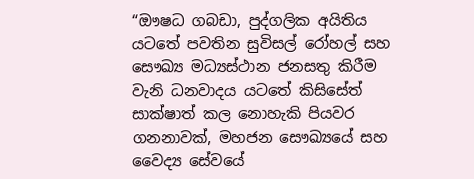“ඖෂධ ගබඩා, පුද්ගලික අයිතිය යටතේ පවතින සුවිසල් රෝහල් සහ සෞඛ්‍ය මධ්‍යස්ථාන ජනසතු කිරීම වැනි ධනවාදය යටතේ කිසිසේත් සාක්ෂාත් කල නොහැකි පියවර ගනනාවක්, මහජන සෞඛ්‍යයේ සහ වෛද්‍ය සේවයේ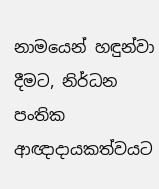නාමයෙන් හඳුන්වා දීමට, නිර්ධන පංතික ආඥාදායකත්වයට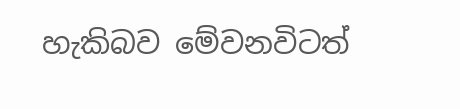හැකිබව මේවනවිටත්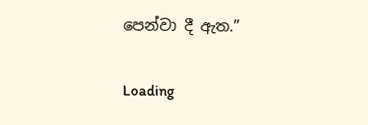පෙන්වා දී ඇත.”

Loading